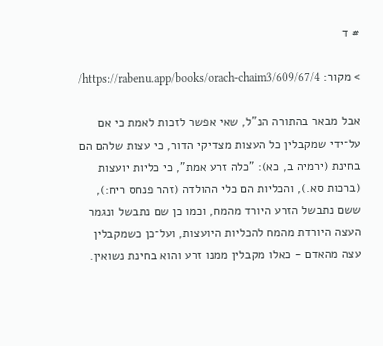# ד

> מקור: https://rabenu.app/books/orach-chaim3/609/67/4/

אבל מבאר בהתורה הנ"ל, שאי אפשר לזכות לאמת כי אם על־ידי שמקבלין כל העצות מצדיקי הדור, כי עצות שלהם הם בחינת (ירמיה ב, כא): "כלה זרע אמת", כי כליות יועצות (ברכות סא.), והכליות הם כלי ההולדה (זהר פנחס ריח:), ששם נתבשל הזרע היורד מהמח, וכמו כן שם נתבשל ונגמר העצה היורדת מהמח להכליות היועצות, ועל־כן כשמקבלין עצה מהאדם - כאלו מקבלין ממנו זרע והוא בחינת נשואין.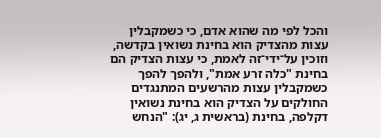והכל לפי מה שהוא אדם, כי כשמקבלין עצות מהצדיק הוא בחינת נשואין בקדשה, וזוכין על־ידי־זה לאמת, כי עצות הצדיק הם בחינת "כלה זרע אמת", ולהפך להפך כשמקבלין עצות מהרשעים המתנגדים החולקים על הצדיק הוא בחינת נשואין דקלפה, בחינת (בראשית ג, יג): "הנחש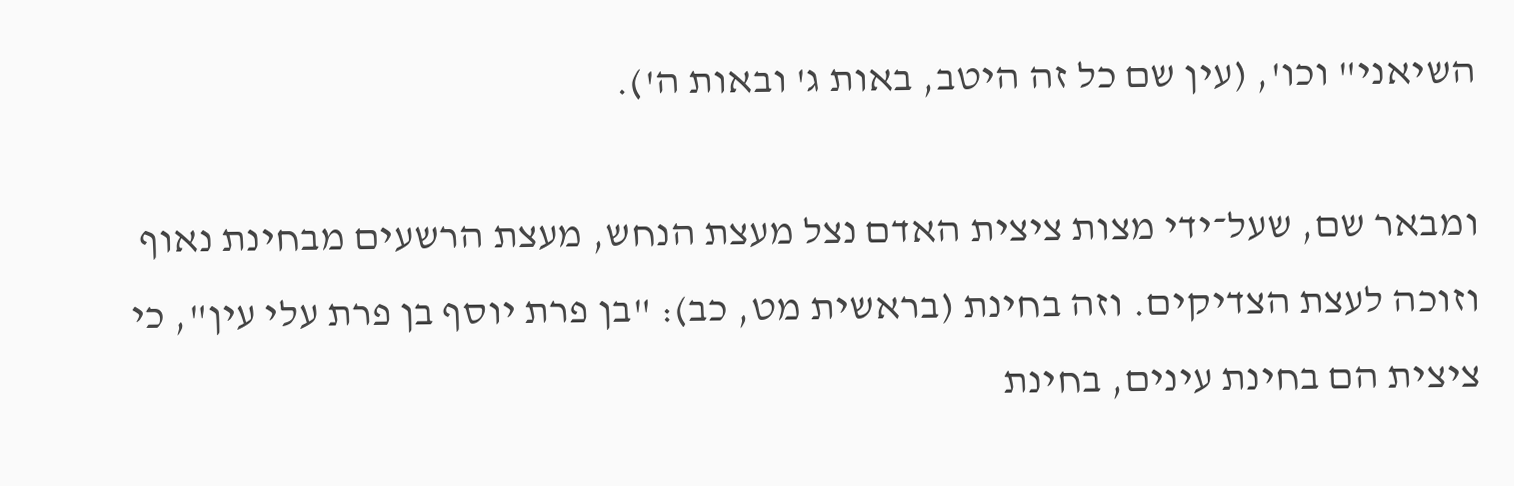השיאני" וכו', (עין שם כל זה היטב, באות ג' ובאות ה').

ומבאר שם, שעל־ידי מצות ציצית האדם נצל מעצת הנחש, מעצת הרשעים מבחינת נאוף וזוכה לעצת הצדיקים. וזה בחינת (בראשית מט, כב): "בן פרת יוסף בן פרת עלי עין", כי ציצית הם בחינת עינים, בחינת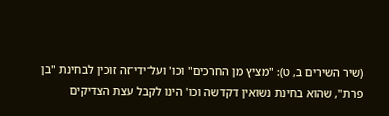(שיר השירים ב, ט): "מציץ מן החרכים" וכו' ועל־ידי־זה זוכין לבחינת "בן פרת", שהוא בחינת נשואין דקדשה וכו' הינו לקבל עצת הצדיקים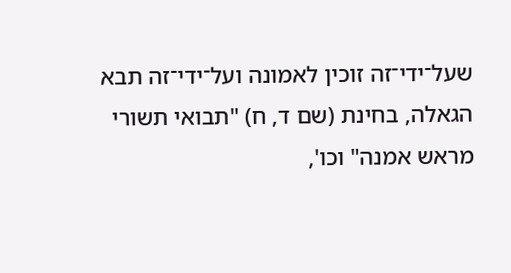שעל־ידי־זה זוכין לאמונה ועל־ידי־זה תבא הגאלה, בחינת (שם ד, ח) "תבואי תשורי מראש אמנה" וכו',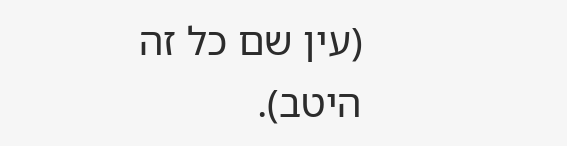(עין שם כל זה היטב).